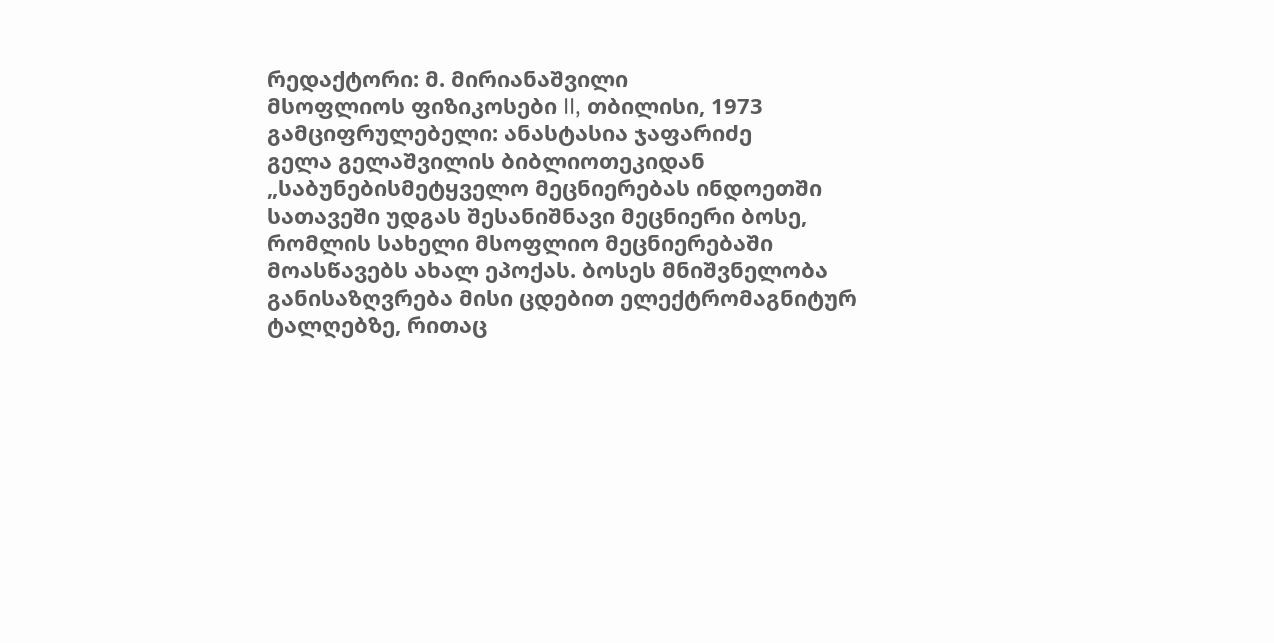რედაქტორი: მ. მირიანაშვილი
მსოფლიოს ფიზიკოსები II, თბილისი, 1973
გამციფრულებელი: ანასტასია ჯაფარიძე
გელა გელაშვილის ბიბლიოთეკიდან
„საბუნებისმეტყველო მეცნიერებას ინდოეთში სათავეში უდგას შესანიშნავი მეცნიერი ბოსე, რომლის სახელი მსოფლიო მეცნიერებაში მოასწავებს ახალ ეპოქას. ბოსეს მნიშვნელობა განისაზღვრება მისი ცდებით ელექტრომაგნიტურ ტალღებზე, რითაც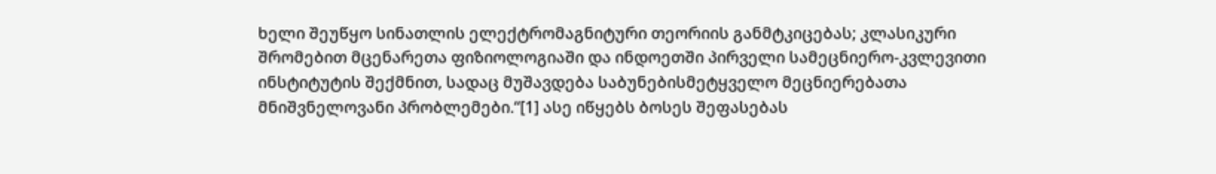ხელი შეუწყო სინათლის ელექტრომაგნიტური თეორიის განმტკიცებას; კლასიკური შრომებით მცენარეთა ფიზიოლოგიაში და ინდოეთში პირველი სამეცნიერო-კვლევითი ინსტიტუტის შექმნით, სადაც მუშავდება საბუნებისმეტყველო მეცნიერებათა მნიშვნელოვანი პრობლემები.“[1] ასე იწყებს ბოსეს შეფასებას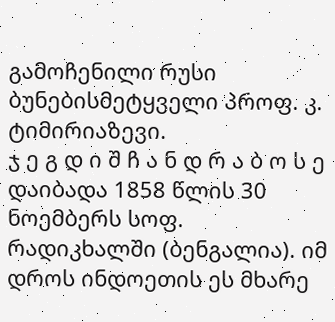გამოჩენილი რუსი ბუნებისმეტყველი პროფ. კ. ტიმირიაზევი.
ჯ ე გ დ ი შ ჩ ა ნ დ რ ა ბ ო ს ე დაიბადა 1858 წლის 30 ნოემბერს სოფ. რადიკხალში (ბენგალია). იმ დროს ინდოეთის ეს მხარე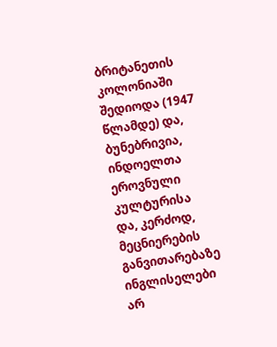ბრიტანეთის კოლონიაში შედიოდა (1947 წლამდე) და, ბუნებრივია, ინდოელთა ეროვნული კულტურისა და, კერძოდ, მეცნიერების განვითარებაზე ინგლისელები არ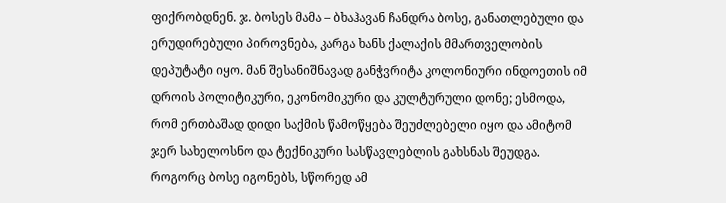ფიქრობდნენ. ჯ. ბოსეს მამა – ბხაჰავან ჩანდრა ბოსე, განათლებული და ერუდირებული პიროვნება, კარგა ხანს ქალაქის მმართველობის დეპუტატი იყო. მან შესანიშნავად განჭვრიტა კოლონიური ინდოეთის იმ დროის პოლიტიკური, ეკონომიკური და კულტურული დონე; ესმოდა, რომ ერთბაშად დიდი საქმის წამოწყება შეუძლებელი იყო და ამიტომ ჯერ სახელოსნო და ტექნიკური სასწავლებლის გახსნას შეუდგა. როგორც ბოსე იგონებს, სწორედ ამ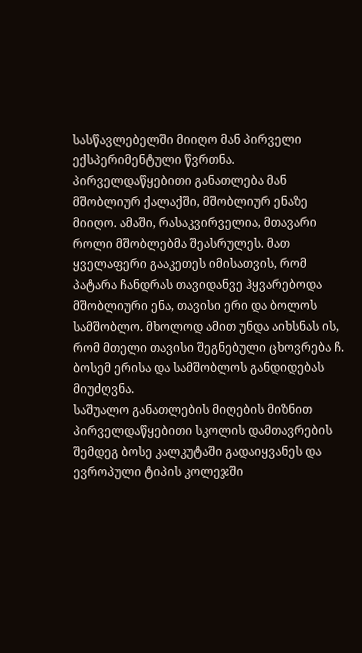სასწავლებელში მიიღო მან პირველი ექსპერიმენტული წვრთნა. პირველდაწყებითი განათლება მან მშობლიურ ქალაქში, მშობლიურ ენაზე მიიღო. ამაში, რასაკვირველია, მთავარი როლი მშობლებმა შეასრულეს. მათ ყველაფერი გააკეთეს იმისათვის, რომ პატარა ჩანდრას თავიდანვე ჰყვარებოდა მშობლიური ენა, თავისი ერი და ბოლოს სამშობლო. მხოლოდ ამით უნდა აიხსნას ის, რომ მთელი თავისი შეგნებული ცხოვრება ჩ. ბოსემ ერისა და სამშობლოს განდიდებას მიუძღვნა.
საშუალო განათლების მიღების მიზნით პირველდაწყებითი სკოლის დამთავრების შემდეგ ბოსე კალკუტაში გადაიყვანეს და ევროპული ტიპის კოლეჯში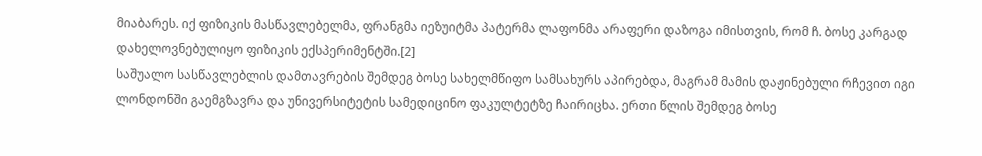მიაბარეს. იქ ფიზიკის მასწავლებელმა, ფრანგმა იეზუიტმა პატერმა ლაფონმა არაფერი დაზოგა იმისთვის, რომ ჩ. ბოსე კარგად დახელოვნებულიყო ფიზიკის ექსპერიმენტში.[2]
საშუალო სასწავლებლის დამთავრების შემდეგ ბოსე სახელმწიფო სამსახურს აპირებდა, მაგრამ მამის დაჟინებული რჩევით იგი ლონდონში გაემგზავრა და უნივერსიტეტის სამედიცინო ფაკულტეტზე ჩაირიცხა. ერთი წლის შემდეგ ბოსე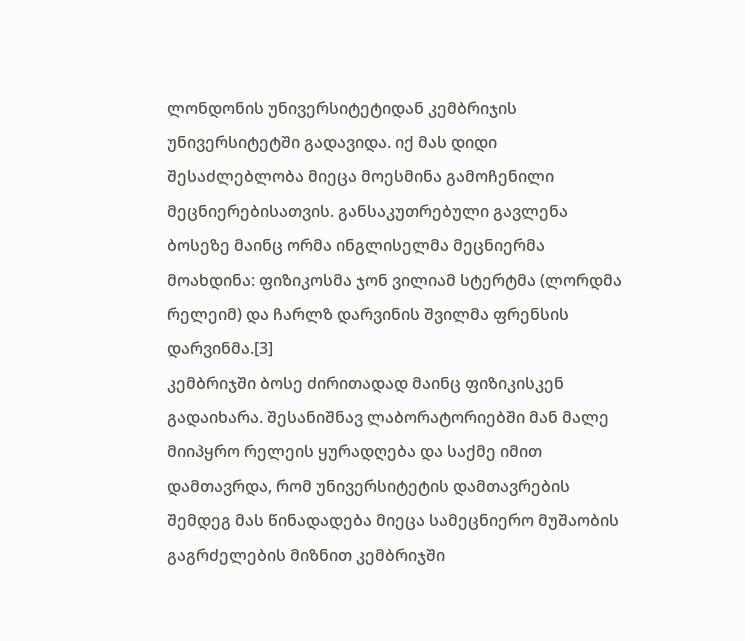ლონდონის უნივერსიტეტიდან კემბრიჯის უნივერსიტეტში გადავიდა. იქ მას დიდი შესაძლებლობა მიეცა მოესმინა გამოჩენილი მეცნიერებისათვის. განსაკუთრებული გავლენა ბოსეზე მაინც ორმა ინგლისელმა მეცნიერმა მოახდინა: ფიზიკოსმა ჯონ ვილიამ სტერტმა (ლორდმა რელეიმ) და ჩარლზ დარვინის შვილმა ფრენსის დარვინმა.[3]
კემბრიჯში ბოსე ძირითადად მაინც ფიზიკისკენ გადაიხარა. შესანიშნავ ლაბორატორიებში მან მალე მიიპყრო რელეის ყურადღება და საქმე იმით დამთავრდა, რომ უნივერსიტეტის დამთავრების შემდეგ მას წინადადება მიეცა სამეცნიერო მუშაობის გაგრძელების მიზნით კემბრიჯში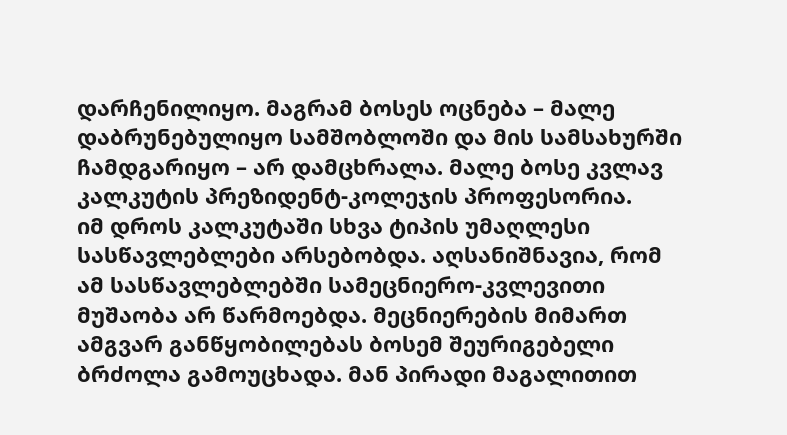დარჩენილიყო. მაგრამ ბოსეს ოცნება – მალე დაბრუნებულიყო სამშობლოში და მის სამსახურში ჩამდგარიყო – არ დამცხრალა. მალე ბოსე კვლავ კალკუტის პრეზიდენტ-კოლეჯის პროფესორია.
იმ დროს კალკუტაში სხვა ტიპის უმაღლესი სასწავლებლები არსებობდა. აღსანიშნავია, რომ ამ სასწავლებლებში სამეცნიერო-კვლევითი მუშაობა არ წარმოებდა. მეცნიერების მიმართ ამგვარ განწყობილებას ბოსემ შეურიგებელი ბრძოლა გამოუცხადა. მან პირადი მაგალითით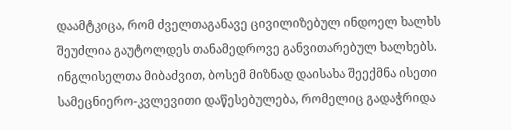დაამტკიცა, რომ ძველთაგანავე ცივილიზებულ ინდოელ ხალხს შეუძლია გაუტოლდეს თანამედროვე განვითარებულ ხალხებს.
ინგლისელთა მიბაძვით, ბოსემ მიზნად დაისახა შეექმნა ისეთი სამეცნიერო-კვლევითი დაწესებულება, რომელიც გადაჭრიდა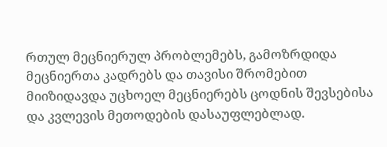რთულ მეცნიერულ პრობლემებს, გამოზრდიდა მეცნიერთა კადრებს და თავისი შრომებით მიიზიდავდა უცხოელ მეცნიერებს ცოდნის შევსებისა და კვლევის მეთოდების დასაუფლებლად.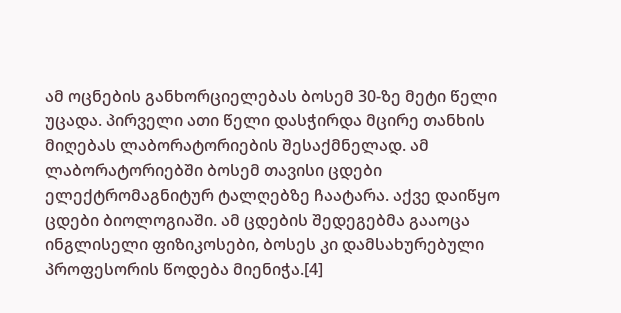ამ ოცნების განხორციელებას ბოსემ 30-ზე მეტი წელი უცადა. პირველი ათი წელი დასჭირდა მცირე თანხის მიღებას ლაბორატორიების შესაქმნელად. ამ ლაბორატორიებში ბოსემ თავისი ცდები ელექტრომაგნიტურ ტალღებზე ჩაატარა. აქვე დაიწყო ცდები ბიოლოგიაში. ამ ცდების შედეგებმა გააოცა ინგლისელი ფიზიკოსები, ბოსეს კი დამსახურებული პროფესორის წოდება მიენიჭა.[4]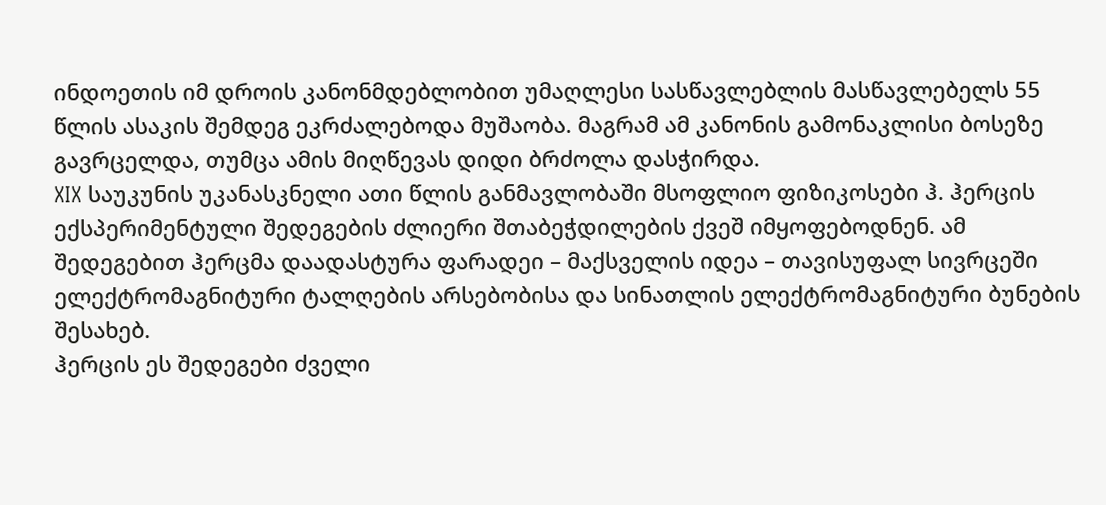ინდოეთის იმ დროის კანონმდებლობით უმაღლესი სასწავლებლის მასწავლებელს 55 წლის ასაკის შემდეგ ეკრძალებოდა მუშაობა. მაგრამ ამ კანონის გამონაკლისი ბოსეზე გავრცელდა, თუმცა ამის მიღწევას დიდი ბრძოლა დასჭირდა.
XIX საუკუნის უკანასკნელი ათი წლის განმავლობაში მსოფლიო ფიზიკოსები ჰ. ჰერცის ექსპერიმენტული შედეგების ძლიერი შთაბეჭდილების ქვეშ იმყოფებოდნენ. ამ შედეგებით ჰერცმა დაადასტურა ფარადეი – მაქსველის იდეა – თავისუფალ სივრცეში ელექტრომაგნიტური ტალღების არსებობისა და სინათლის ელექტრომაგნიტური ბუნების შესახებ.
ჰერცის ეს შედეგები ძველი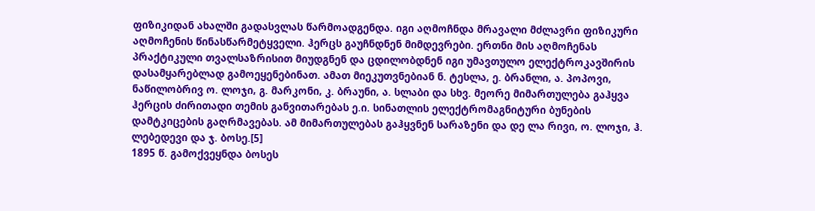ფიზიკიდან ახალში გადასვლას წარმოადგენდა. იგი აღმოჩნდა მრავალი მძლავრი ფიზიკური აღმოჩენის წინასწარმეტყველი. ჰერცს გაუჩნდნენ მიმდევრები. ერთნი მის აღმოჩენას პრაქტიკული თვალსაზრისით მიუდგნენ და ცდილობდნენ იგი უმავთულო ელექტროკავშირის დასამყარებლად გამოეყენებინათ. ამათ მიეკუთვნებიან ნ. ტესლა, ე. ბრანლი, ა. პოპოვი, ნაწილობრივ ო. ლოჯი, გ. მარკონი, კ. ბრაუნი, ა. სლაბი და სხვ. მეორე მიმართულება გაჰყვა ჰერცის ძირითადი თემის განვითარებას ე.ი. სინათლის ელექტრომაგნიტური ბუნების დამტკიცების გაღრმავებას. ამ მიმართულებას გაჰყვნენ სარაზენი და დე ლა რივი, ო. ლოჯი, ჰ. ლებედევი და ჯ. ბოსე.[5]
1895 წ. გამოქვეყნდა ბოსეს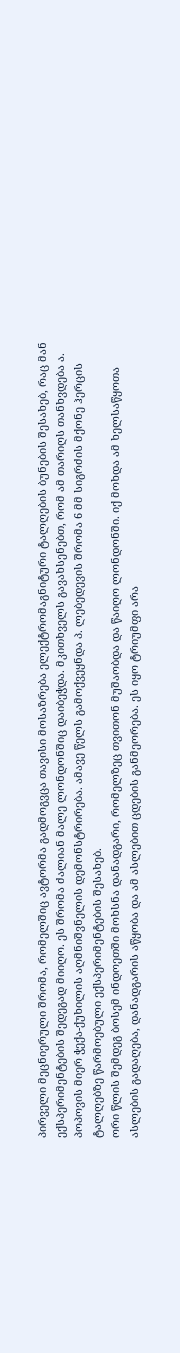პირველი მეცნიერული შრომა, რომელშიც ავტორმა გადმოგვცა თავისი მოსაზრება ელექტრომაგნიტური ტალღების ბუნების შესახებ, რაც მან ექსპერიმენტების შედეგად მიიღო. ეს შრომა ძალიან მალე ლონდონშიც დაიბეჭდა. მკითხველს გავახსენებთ, რომ ამ თარიღს თანხვდება ა. პოპოვის მიერ ჭექა-ქუხილის აღმნიშვნელის დემონსტრირება. ამავე წელს გამოქვეყნდა პ. ლებედევის შრომა 6 მმ სიგრძის მქონე ჰერცის ტალღებზე წარმოებული ექსპერიმენტების შესახებ.
ორი წლის შემდეგ ბოსემ ინდოეთში მოხსნა დანადგარი, რომელზეც თვითონ მუშაობდა და წაიღო ლონდონში. იქ მოხდა ამ ხელსაწყოთა ასლების გადაღება, დანადგარის აწყობა და ამ ასლებით ცდების განმეორება. ეს იყო ტრიუმფი არა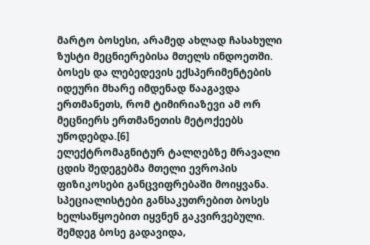მარტო ბოსესი, არამედ ახლად ჩასახული ზუსტი მეცნიერებისა მთელს ინდოეთში.
ბოსეს და ლებედევის ექსპერიმენტების იდეური მხარე იმდენად წააგავდა ერთმანეთს, რომ ტიმირიაზევი ამ ორ მეცნიერს ერთმანეთის მეტოქეებს უწოდებდა.[6]
ელექტრომაგნიტურ ტალღებზე მრავალი ცდის შედეგებმა მთელი ევროპის ფიზიკოსები განცვიფრებაში მოიყვანა. სპეციალისტები განსაკუთრებით ბოსეს ხელსაწყოებით იყვნენ გაკვირვებული. შემდეგ ბოსე გადავიდა,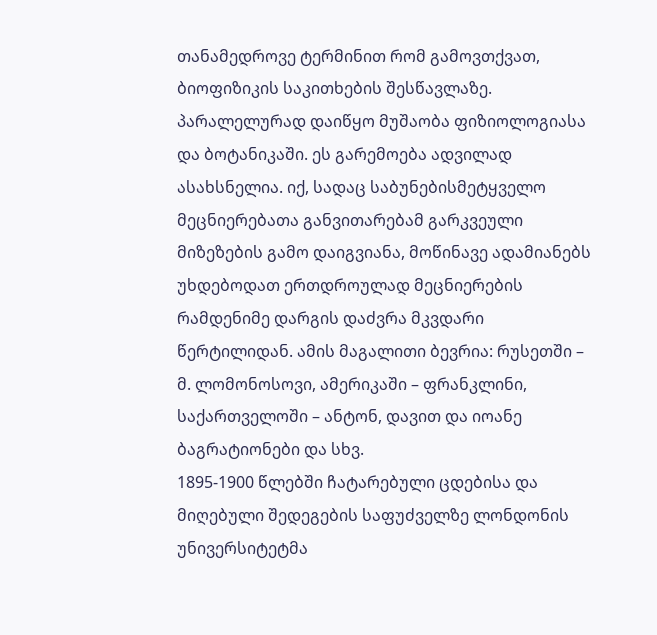თანამედროვე ტერმინით რომ გამოვთქვათ, ბიოფიზიკის საკითხების შესწავლაზე. პარალელურად დაიწყო მუშაობა ფიზიოლოგიასა და ბოტანიკაში. ეს გარემოება ადვილად ასახსნელია. იქ, სადაც საბუნებისმეტყველო მეცნიერებათა განვითარებამ გარკვეული მიზეზების გამო დაიგვიანა, მოწინავე ადამიანებს უხდებოდათ ერთდროულად მეცნიერების რამდენიმე დარგის დაძვრა მკვდარი წერტილიდან. ამის მაგალითი ბევრია: რუსეთში – მ. ლომონოსოვი, ამერიკაში – ფრანკლინი, საქართველოში – ანტონ, დავით და იოანე ბაგრატიონები და სხვ.
1895-1900 წლებში ჩატარებული ცდებისა და მიღებული შედეგების საფუძველზე ლონდონის უნივერსიტეტმა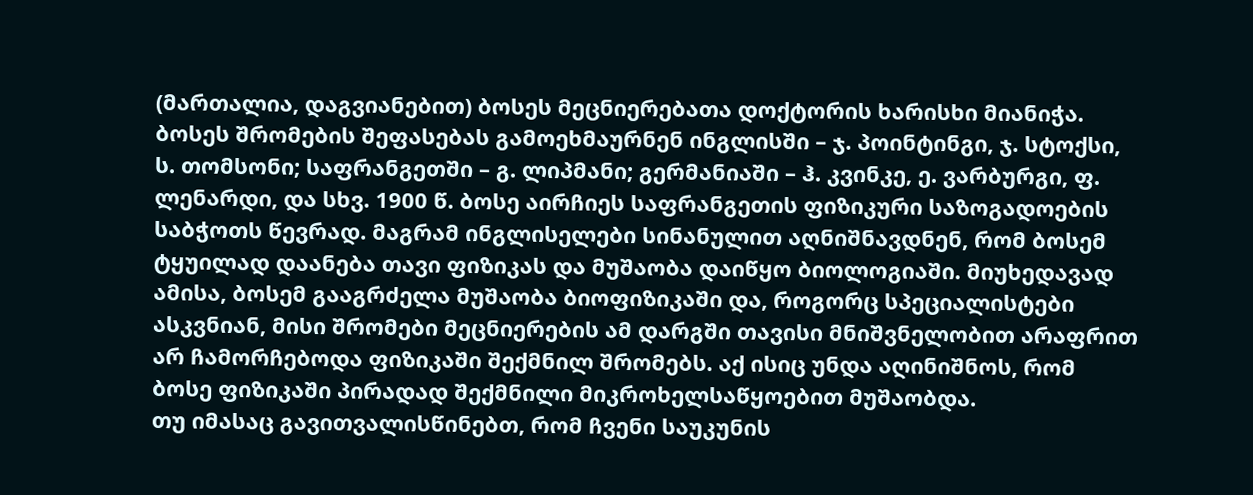(მართალია, დაგვიანებით) ბოსეს მეცნიერებათა დოქტორის ხარისხი მიანიჭა. ბოსეს შრომების შეფასებას გამოეხმაურნენ ინგლისში – ჯ. პოინტინგი, ჯ. სტოქსი, ს. თომსონი; საფრანგეთში – გ. ლიპმანი; გერმანიაში – ჰ. კვინკე, ე. ვარბურგი, ფ. ლენარდი, და სხვ. 1900 წ. ბოსე აირჩიეს საფრანგეთის ფიზიკური საზოგადოების საბჭოთს წევრად. მაგრამ ინგლისელები სინანულით აღნიშნავდნენ, რომ ბოსემ ტყუილად დაანება თავი ფიზიკას და მუშაობა დაიწყო ბიოლოგიაში. მიუხედავად ამისა, ბოსემ გააგრძელა მუშაობა ბიოფიზიკაში და, როგორც სპეციალისტები ასკვნიან, მისი შრომები მეცნიერების ამ დარგში თავისი მნიშვნელობით არაფრით არ ჩამორჩებოდა ფიზიკაში შექმნილ შრომებს. აქ ისიც უნდა აღინიშნოს, რომ ბოსე ფიზიკაში პირადად შექმნილი მიკროხელსაწყოებით მუშაობდა.
თუ იმასაც გავითვალისწინებთ, რომ ჩვენი საუკუნის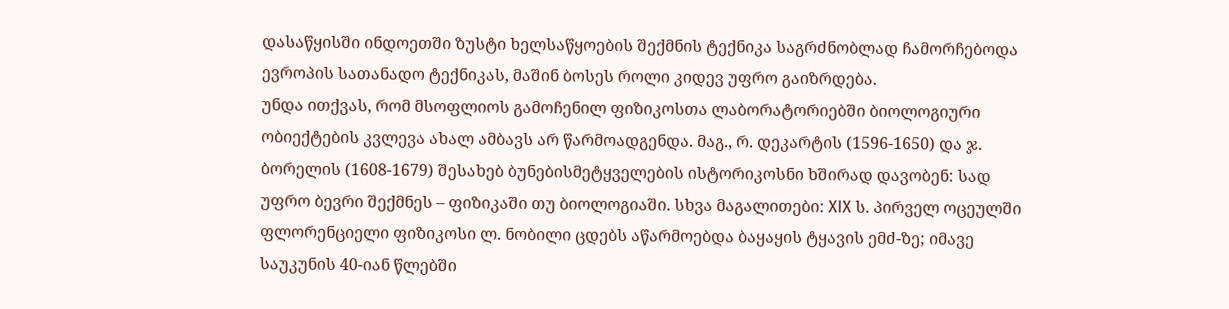დასაწყისში ინდოეთში ზუსტი ხელსაწყოების შექმნის ტექნიკა საგრძნობლად ჩამორჩებოდა ევროპის სათანადო ტექნიკას, მაშინ ბოსეს როლი კიდევ უფრო გაიზრდება.
უნდა ითქვას, რომ მსოფლიოს გამოჩენილ ფიზიკოსთა ლაბორატორიებში ბიოლოგიური ობიექტების კვლევა ახალ ამბავს არ წარმოადგენდა. მაგ., რ. დეკარტის (1596-1650) და ჯ. ბორელის (1608-1679) შესახებ ბუნებისმეტყველების ისტორიკოსნი ხშირად დავობენ: სად უფრო ბევრი შექმნეს – ფიზიკაში თუ ბიოლოგიაში. სხვა მაგალითები: XIX ს. პირველ ოცეულში ფლორენციელი ფიზიკოსი ლ. ნობილი ცდებს აწარმოებდა ბაყაყის ტყავის ემძ-ზე; იმავე საუკუნის 40-იან წლებში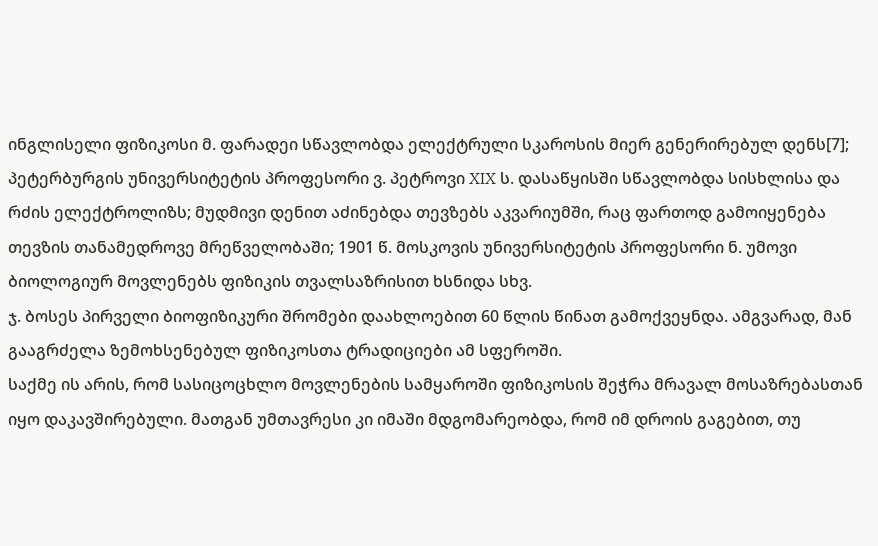ინგლისელი ფიზიკოსი მ. ფარადეი სწავლობდა ელექტრული სკაროსის მიერ გენერირებულ დენს[7]; პეტერბურგის უნივერსიტეტის პროფესორი ვ. პეტროვი XIX ს. დასაწყისში სწავლობდა სისხლისა და რძის ელექტროლიზს; მუდმივი დენით აძინებდა თევზებს აკვარიუმში, რაც ფართოდ გამოიყენება თევზის თანამედროვე მრეწველობაში; 1901 წ. მოსკოვის უნივერსიტეტის პროფესორი ნ. უმოვი ბიოლოგიურ მოვლენებს ფიზიკის თვალსაზრისით ხსნიდა სხვ.
ჯ. ბოსეს პირველი ბიოფიზიკური შრომები დაახლოებით 60 წლის წინათ გამოქვეყნდა. ამგვარად, მან გააგრძელა ზემოხსენებულ ფიზიკოსთა ტრადიციები ამ სფეროში.
საქმე ის არის, რომ სასიცოცხლო მოვლენების სამყაროში ფიზიკოსის შეჭრა მრავალ მოსაზრებასთან იყო დაკავშირებული. მათგან უმთავრესი კი იმაში მდგომარეობდა, რომ იმ დროის გაგებით, თუ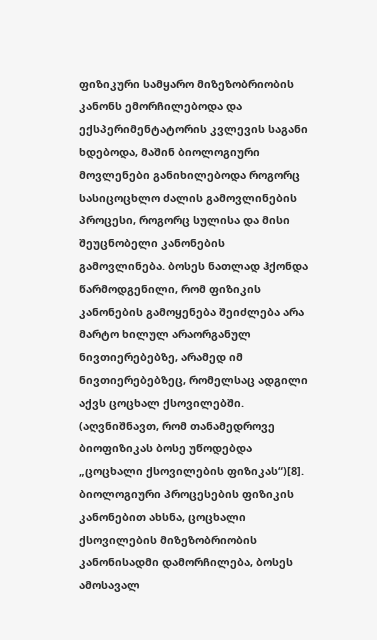ფიზიკური სამყარო მიზეზობრიობის კანონს ემორჩილებოდა და ექსპერიმენტატორის კვლევის საგანი ხდებოდა, მაშინ ბიოლოგიური მოვლენები განიხილებოდა როგორც სასიცოცხლო ძალის გამოვლინების პროცესი, როგორც სულისა და მისი შეუცნობელი კანონების გამოვლინება. ბოსეს ნათლად ჰქონდა წარმოდგენილი, რომ ფიზიკის კანონების გამოყენება შეიძლება არა მარტო ხილულ არაორგანულ ნივთიერებებზე, არამედ იმ ნივთიერებებზეც, რომელსაც ადგილი აქვს ცოცხალ ქსოვილებში. (აღვნიშნავთ, რომ თანამედროვე ბიოფიზიკას ბოსე უწოდებდა „ცოცხალი ქსოვილების ფიზიკას“)[8].
ბიოლოგიური პროცესების ფიზიკის კანონებით ახსნა, ცოცხალი ქსოვილების მიზეზობრიობის კანონისადმი დამორჩილება, ბოსეს ამოსავალ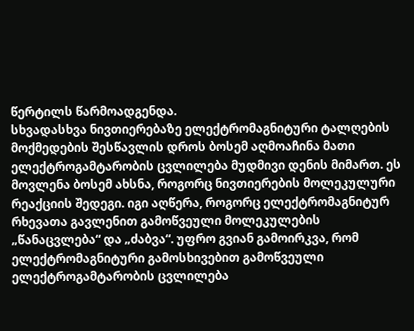წერტილს წარმოადგენდა.
სხვადასხვა ნივთიერებაზე ელექტრომაგნიტური ტალღების მოქმედების შესწავლის დროს ბოსემ აღმოაჩინა მათი ელექტროგამტარობის ცვლილება მუდმივი დენის მიმართ. ეს მოვლენა ბოსემ ახსნა, როგორც ნივთიერების მოლეკულური რეაქციის შედეგი. იგი აღწერა, როგორც ელექტრომაგნიტურ რხევათა გავლენით გამოწვეული მოლეკულების „წანაცვლება“ და „ძაბვა“. უფრო გვიან გამოირკვა, რომ ელექტრომაგნიტური გამოსხივებით გამოწვეული ელექტროგამტარობის ცვლილება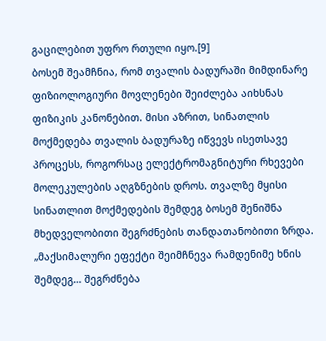გაცილებით უფრო რთული იყო.[9]
ბოსემ შეამჩნია, რომ თვალის ბადურაში მიმდინარე ფიზიოლოგიური მოვლენები შეიძლება აიხსნას ფიზიკის კანონებით. მისი აზრით, სინათლის მოქმედება თვალის ბადურაზე იწვევს ისეთსავე პროცესს, როგორსაც ელექტრომაგნიტური რხევები მოლეკულების აღგზნების დროს. თვალზე მყისი სინათლით მოქმედების შემდეგ ბოსემ შენიშნა მხედველობითი შეგრძნების თანდათანობითი ზრდა. „მაქსიმალური ეფექტი შეიმჩნევა რამდენიმე ხნის შემდეგ… შეგრძნება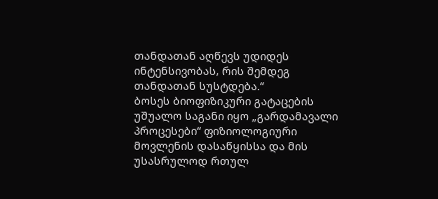თანდათან აღწევს უდიდეს ინტენსივობას, რის შემდეგ თანდათან სუსტდება.“
ბოსეს ბიოფიზიკური გატაცების უშუალო საგანი იყო „გარდამავალი პროცესები“ ფიზიოლოგიური მოვლენის დასაწყისსა და მის უსასრულოდ რთულ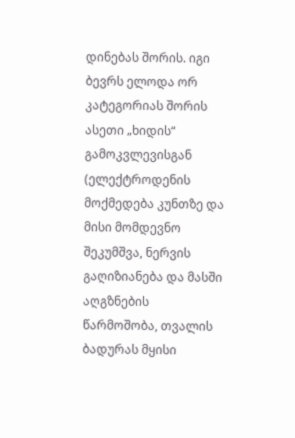დინებას შორის. იგი ბევრს ელოდა ორ კატეგორიას შორის ასეთი „ხიდის“ გამოკვლევისგან (ელექტროდენის მოქმედება კუნთზე და მისი მომდევნო შეკუმშვა, ნერვის გაღიზიანება და მასში აღგზნების წარმოშობა, თვალის ბადურას მყისი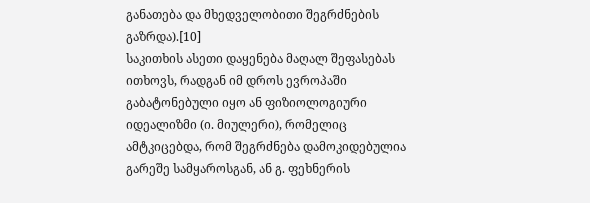განათება და მხედველობითი შეგრძნების გაზრდა).[10]
საკითხის ასეთი დაყენება მაღალ შეფასებას ითხოვს, რადგან იმ დროს ევროპაში გაბატონებული იყო ან ფიზიოლოგიური იდეალიზმი (ი. მიულერი), რომელიც ამტკიცებდა, რომ შეგრძნება დამოკიდებულია გარეშე სამყაროსგან, ან გ. ფეხნერის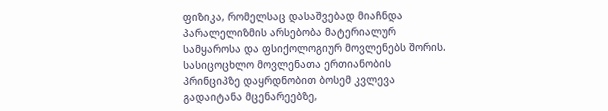ფიზიკა, რომელსაც დასაშვებად მიაჩნდა პარალელიზმის არსებობა მატერიალურ სამყაროსა და ფსიქოლოგიურ მოვლენებს შორის.
სასიცოცხლო მოვლენათა ერთიანობის პრინციპზე დაყრდნობით ბოსემ კვლევა გადაიტანა მცენარეებზე,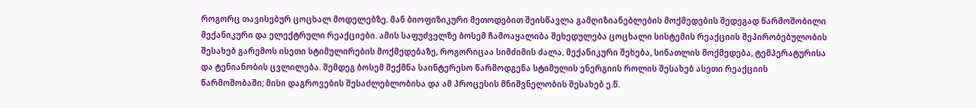როგორც თავისებურ ცოცხალ მოდელებზე. მან ბიოფიზიკური მეთოდებით შეისწავლა გამღიზიანებლების მოქმედების შედეგად წარმოშობილი მექანიკური და ელექტრული რეაქციები. ამის საფუძველზე ბოსემ ჩამოაყალიბა შეხედულება ცოცხალი სისტემის რეაქციის შეპირობებულობის შესახებ გარემოს ისეთი სტიმულირების მოქმედებაზე, როგორიცაა სიმძიმის ძალა, მექანიკური შეხება, სინათლის მოქმედება, ტემპერატურისა და ტენიანობის ცვლილება. შემდეგ ბოსემ შექმნა საინტერესო წარმოდგენა სტიმულის ენერგიის როლის შესახებ ასეთი რეაქციის წარმოშობაში; მისი დაგროვების შესაძლებლობისა და ამ პროცესის მნიშვნელობის შესახებ ე.წ.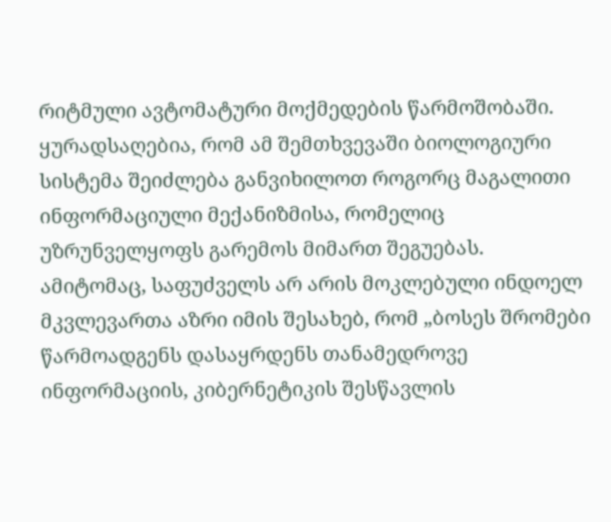რიტმული ავტომატური მოქმედების წარმოშობაში. ყურადსაღებია, რომ ამ შემთხვევაში ბიოლოგიური სისტემა შეიძლება განვიხილოთ როგორც მაგალითი ინფორმაციული მექანიზმისა, რომელიც უზრუნველყოფს გარემოს მიმართ შეგუებას. ამიტომაც, საფუძველს არ არის მოკლებული ინდოელ მკვლევართა აზრი იმის შესახებ, რომ „ბოსეს შრომები წარმოადგენს დასაყრდენს თანამედროვე ინფორმაციის, კიბერნეტიკის შესწავლის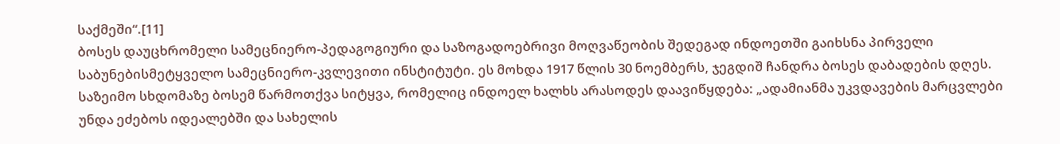საქმეში“.[11]
ბოსეს დაუცხრომელი სამეცნიერო-პედაგოგიური და საზოგადოებრივი მოღვაწეობის შედეგად ინდოეთში გაიხსნა პირველი საბუნებისმეტყველო სამეცნიერო-კვლევითი ინსტიტუტი. ეს მოხდა 1917 წლის 30 ნოემბერს, ჯეგდიშ ჩანდრა ბოსეს დაბადების დღეს. საზეიმო სხდომაზე ბოსემ წარმოთქვა სიტყვა, რომელიც ინდოელ ხალხს არასოდეს დაავიწყდება: „ადამიანმა უკვდავების მარცვლები უნდა ეძებოს იდეალებში და სახელის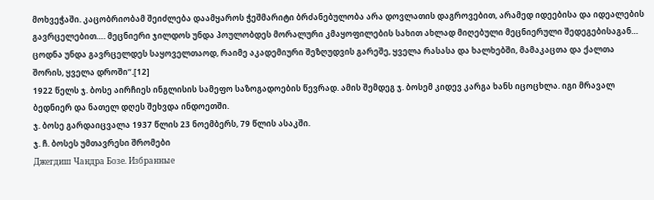მოხვეჭაში. კაცობრიობამ შეიძლება დაამყაროს ჭეშმარიტი ბრძანებულობა არა დოვლათის დაგროვებით, არამედ იდეებისა და იდეალების გავრცელებით…. მეცნიერი ჯილდოს უნდა პოულობდეს მორალური კმაყოფილების სახით ახლად მიღებული მეცნიერული შედეგებისაგან… ცოდნა უნდა გავრცელდეს საყოველთაოდ, რაიმე აკადემიური შეზღუდვის გარეშე, ყველა რასასა და ხალხებში, მამაკაცთა და ქალთა შორის, ყველა დროში“.[12]
1922 წელს ჯ. ბოსე აირჩიეს ინგლისის სამეფო საზოგადოების წევრად. ამის შემდეგ ჯ. ბოსემ კიდევ კარგა ხანს იცოცხლა. იგი მრავალ ბედნიერ და ნათელ დღეს შეხვდა ინდოეთში.
ჯ. ბოსე გარდაიცვალა 1937 წლის 23 ნოემბერს, 79 წლის ასაკში.
ჯ. ჩ. ბოსეს უმთავრესი შრომები
Джегдиш Чандра Бозе. Избранные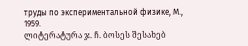труды по экспериментальной физике, М., 1959.
ლიტერატურა ჯ. ჩ. ბოსეს შესახებ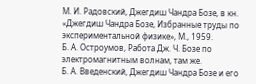М. И. Радовский, Джегдиш Чандра Бозе, в кн. «Джегдиш Чандра Бозе, Избранные труды по экспериментальной физике», М., 1959.
Б. А. Остроумов, Работа Дж. Ч. Бозе по электромагнитным волнам, там же.
Б. А. Введенский, Джегдиш Чандра Бозе и его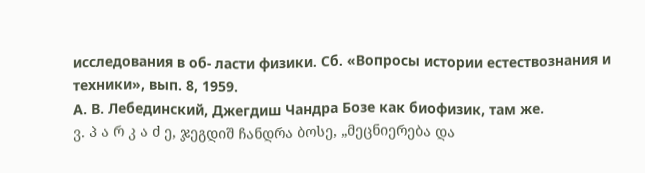исследования в об- ласти физики. Сб. «Вопросы истории естествознания и техники», вып. 8, 1959.
А. В. Лебединский, Джегдиш Чандра Бозе как биофизик, там же.
ვ. პ ა რ კ ა ძ ე, ჯეგდიშ ჩანდრა ბოსე, „მეცნიერება და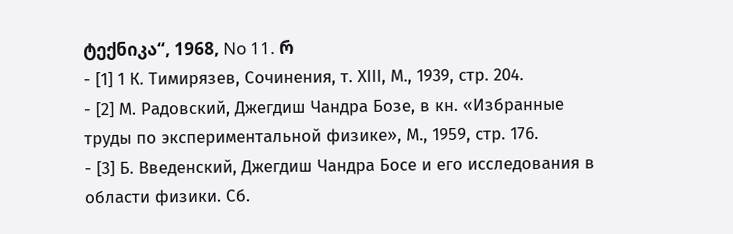ტექნიკა“, 1968, No 11. რ
- [1] 1 К. Тимирязев, Сочинения, т. ХІІІ, М., 1939, стр. 204.
- [2] М. Радовский, Джегдиш Чандра Бозе, в кн. «Избранные труды по экспериментальной физике», М., 1959, стр. 176.
- [3] Б. Введенский, Джегдиш Чандра Босе и его исследования в области физики. Сб.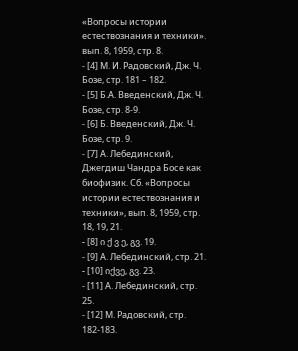«Вопросы истории естествознания и техники». вып. 8, 1959, стр. 8.
- [4] М. И. Радовский, Дж. Ч. Бозе, стр. 181 – 182.
- [5] Б.А. Введенский, Дж. Ч. Бозе, стр. 8-9.
- [6] Б. Введенский, Дж. Ч. Бозе, стр. 9.
- [7] А. Лебединский, Джегдиш Чандра Босе как биофизик. Сб. «Вопросы истории естествознания и техники», вып. 8, 1959, стр. 18, 19, 21.
- [8] ი ქ ვ ე, გვ. 19.
- [9] А. Лебединский, стр. 21.
- [10] იქვე, გვ. 23.
- [11] А. Лебединский, стр. 25.
- [12] М. Радовский, стр. 182-183.